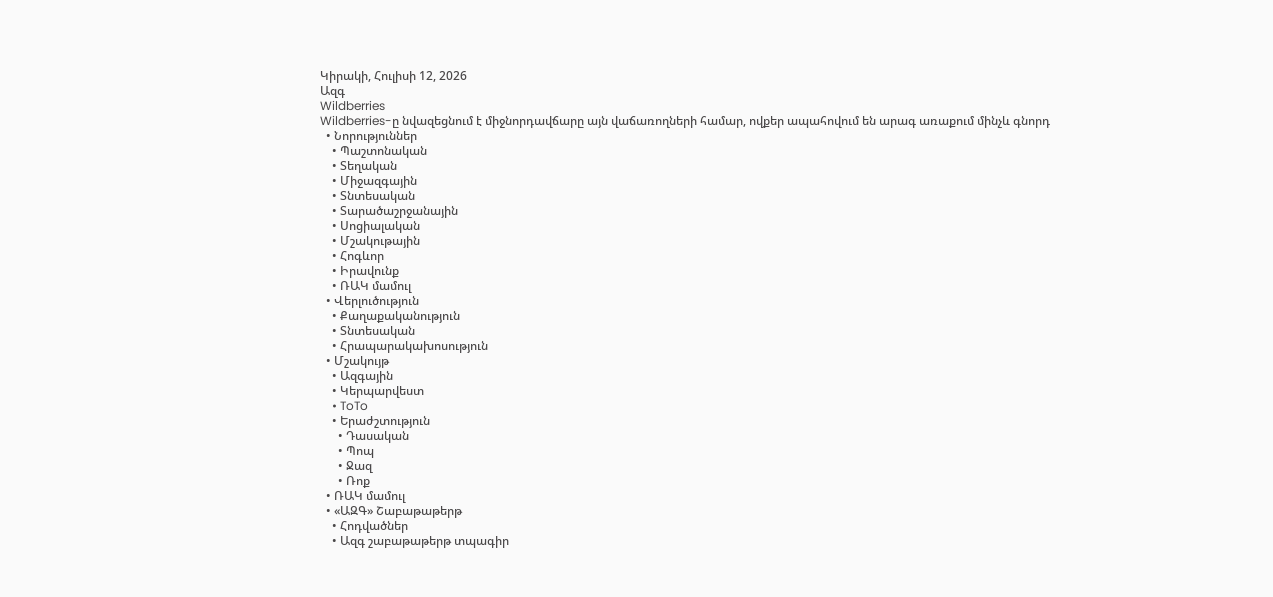Կիրակի, Հուլիսի 12, 2026
Ազգ
Wildberries
Wildberries-ը նվազեցնում է միջնորդավճարը այն վաճառողների համար, ովքեր ապահովում են արագ առաքում մինչև գնորդ
  • Նորություններ
    • Պաշտոնական
    • Տեղական
    • Միջազգային
    • Տնտեսական
    • Տարածաշրջանային
    • Սոցիալական
    • Մշակութային
    • Հոգևոր
    • Իրավունք
    • ՌԱԿ մամուլ
  • Վերլուծություն
    • Քաղաքականություն
    • Տնտեսական
    • Հրապարակախոսություն
  • Մշակույթ
    • Ազգային
    • Կերպարվեստ
    • ToTo
    • Երաժշտություն
      • Դասական
      • Պոպ
      • Ջազ
      • Ռոք
  • ՌԱԿ մամուլ
  • «ԱԶԳ» Շաբաթաթերթ
    • Հոդվածներ
    • Ազգ շաբաթաթերթ տպագիր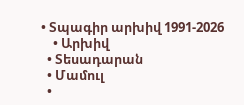• Տպագիր արխիվ 1991-2026
    • Արխիվ
  • Տեսադարան
  • Մամուլ
  •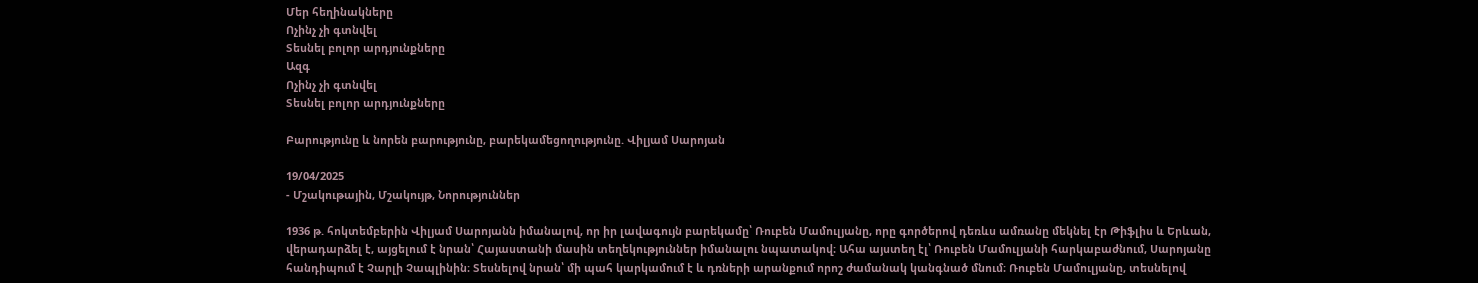Մեր հեղինակները
Ոչինչ չի գտնվել
Տեսնել բոլոր արդյունքները
Ազգ
Ոչինչ չի գտնվել
Տեսնել բոլոր արդյունքները

Բարությունը և նորեն բարությունը, բարեկամեցողությունը. Վիլյամ Սարոյան

19/04/2025
- Մշակութային, Մշակույթ, Նորություններ

1936 թ. հոկտեմբերին Վիլյամ Սարոյանն իմանալով, որ իր լավագույն բարեկամը՝ Ռուբեն Մամուլյանը, որը գործերով դեռևս ամռանը մեկնել էր Թիֆլիս և Երևան, վերադարձել է, այցելում է նրան՝ Հայաստանի մասին տեղեկություններ իմանալու նպատակով։ Ահա այստեղ էլ՝ Ռուբեն Մամուլյանի հարկաբաժնում, Սարոյանը հանդիպում է Չարլի Չապլինին։ Տեսնելով նրան՝ մի պահ կարկամում է և դռների արանքում որոշ ժամանակ կանգնած մնում։ Ռուբեն Մամուլյանը, տեսնելով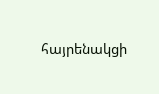հայրենակցի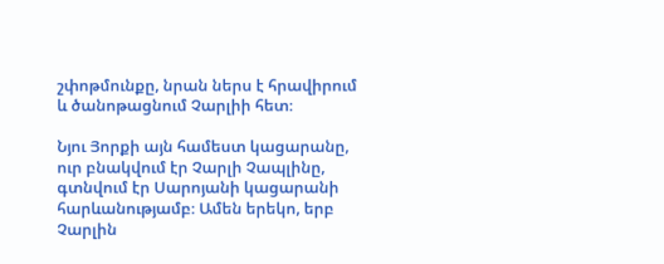շփոթմունքը, նրան ներս է հրավիրում և ծանոթացնում Չարլիի հետ։

Նյու Յորքի այն համեստ կացարանը, ուր բնակվում էր Չարլի Չապլինը, գտնվում էր Սարոյանի կացարանի հարևանությամբ։ Ամեն երեկո, երբ Չարլին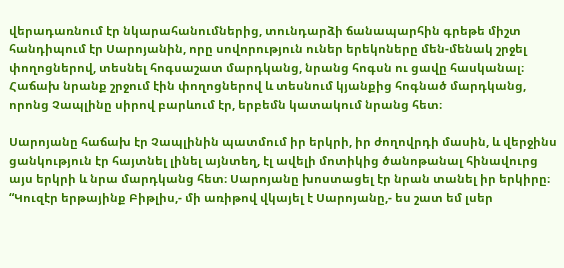վերադառնում էր նկարահանումներից, տունդարձի ճանապարհին գրեթե միշտ հանդիպում էր Սարոյանին, որը սովորություն ուներ երեկոները մեն-մենակ շրջել փողոցներով, տեսնել հոգսաշատ մարդկանց, նրանց հոգսն ու ցավը հասկանալ։ Հաճախ նրանք շրջում էին փողոցներով և տեսնում կյանքից հոգնած մարդկանց, որոնց Չապլինը սիրով բարևում էր, երբեմն կատակում նրանց հետ։

Սարոյանը հաճախ էր Չապլինին պատմում իր երկրի, իր ժողովրդի մասին, և վերջինս ցանկություն էր հայտնել լինել այնտեղ, էլ ավելի մոտիկից ծանոթանալ հինավուրց այս երկրի և նրա մարդկանց հետ։ Սարոյանը խոստացել էր նրան տանել իր երկիրը։ “Կուզէր երթայինք Բիթլիս,- մի առիթով վկայել է Սարոյանը,- ես շատ եմ լսեր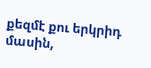քեզմէ քու երկրիդ մասին,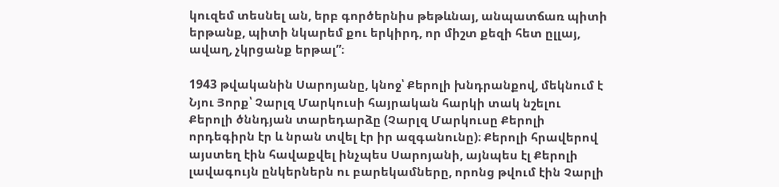կուզեմ տեսնել ան, երբ գործերնիս թեթևնայ, անպատճառ պիտի երթանք, պիտի նկարեմ քու երկիրդ, որ միշտ քեզի հետ ըլլայ, ավաղ, չկրցանք երթալ”։

1943 թվականին Սարոյանը, կնոջ՝ Քերոլի խնդրանքով, մեկնում է Նյու Յորք՝ Չարլզ Մարկուսի հայրական հարկի տակ նշելու Քերոլի ծննդյան տարեդարձը (Չարլզ Մարկուսը Քերոլի որդեգիրն էր և նրան տվել էր իր ազգանունը)։ Քերոլի հրավերով այստեղ էին հավաքվել ինչպես Սարոյանի, այնպես էլ Քերոլի լավագույն ընկերներն ու բարեկամները, որոնց թվում էին Չարլի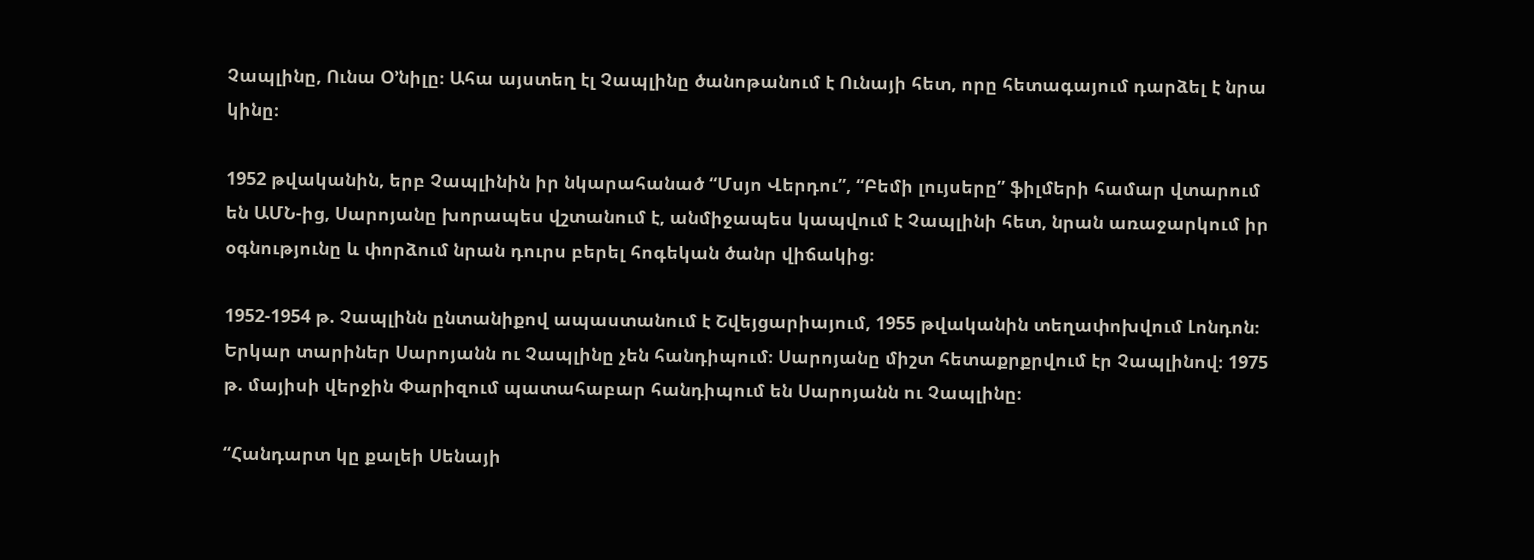Չապլինը, Ունա Օ’նիլը։ Ահա այստեղ էլ Չապլինը ծանոթանում է Ունայի հետ, որը հետագայում դարձել է նրա կինը։

1952 թվականին, երբ Չապլինին իր նկարահանած “Մսյո Վերդու”, “Բեմի լույսերը” ֆիլմերի համար վտարում են ԱՄՆ-ից, Սարոյանը խորապես վշտանում է, անմիջապես կապվում է Չապլինի հետ, նրան առաջարկում իր օգնությունը և փորձում նրան դուրս բերել հոգեկան ծանր վիճակից։

1952-1954 թ. Չապլինն ընտանիքով ապաստանում է Շվեյցարիայում, 1955 թվականին տեղափոխվում Լոնդոն։ Երկար տարիներ Սարոյանն ու Չապլինը չեն հանդիպում։ Սարոյանը միշտ հետաքրքրվում էր Չապլինով։ 1975 թ. մայիսի վերջին Փարիզում պատահաբար հանդիպում են Սարոյանն ու Չապլինը։

“Հանդարտ կը քալեի Սենայի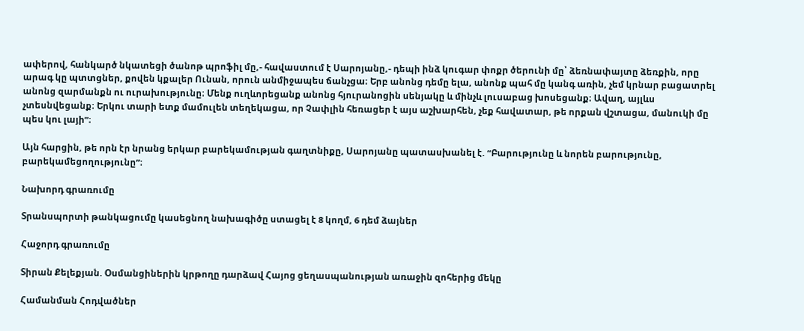ափերով, հանկարծ նկատեցի ծանոթ պրոֆիլ մը,- հավաստում է Սարոյանը,- դեպի ինձ կուգար փոքր ծերունի մը՝ ձեռնափայտը ձեռքին, որը արագ կը պտտցներ, քովեն կքալեր Ունան, որուն անմիջապես ճանչցա։ Երբ անոնց դեմը ելա, անոնք պահ մը կանգ առին, չեմ կրնար բացատրել անոնց զարմանքն ու ուրախությունը։ Մենք ուղևորեցանք անոնց հյուրանոցին սենյակը և մինչև լուսաբաց խոսեցանք։ Ավաղ, այլևս չտեսնվեցանք։ Երկու տարի ետք մամուլեն տեղեկացա, որ Չափլին հեռացեր է այս աշխարհեն, չեք հավատար, թե որքան վշտացա, մանուկի մը պես կու լայի”։

Այն հարցին, թե որն էր նրանց երկար բարեկամության գաղտնիքը, Սարոյանը պատասխանել է. “Բարությունը և նորեն բարությունը, բարեկամեցողությունը”։

Նախորդ գրառումը

Տրանսպորտի թանկացումը կասեցնող նախագիծը ստացել է 8 կողմ, 6 դեմ ձայներ

Հաջորդ գրառումը

Տիրան Քելեքյան. Օսմանցիներին կրթողը դարձավ Հայոց ցեղասպանության առաջին զոհերից մեկը

Համանման Հոդվածներ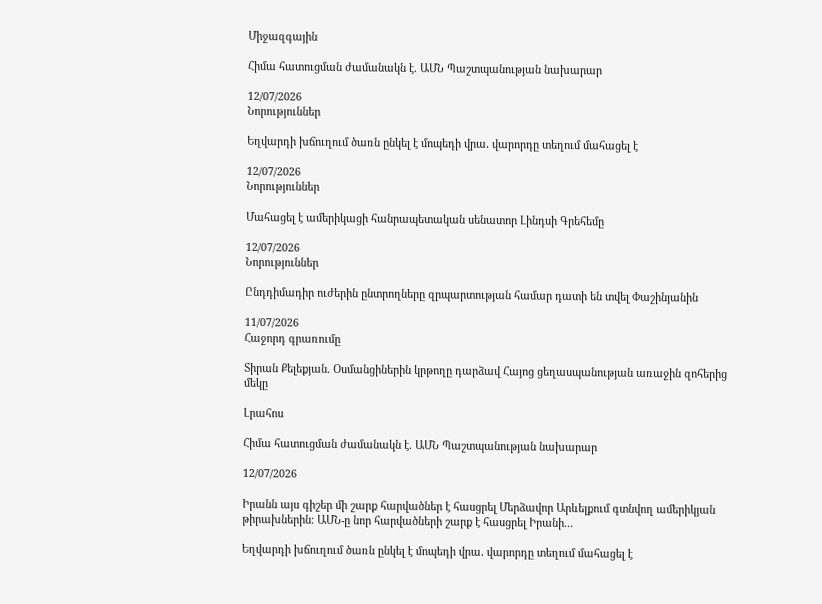Միջազգային

Հիմա հատուցման ժամանակն է. ԱՄՆ Պաշտպանության նախարար

12/07/2026
Նորություններ

Եղվարդի խճուղում ծառն ընկել է մոպեդի վրա․ վարորդը տեղում մահացել է

12/07/2026
Նորություններ

Մահացել է ամերիկացի հանրապետական սենատոր Լինդսի Գրեհեմը

12/07/2026
Նորություններ

Ընդդիմադիր ուժերին ընտրողները զրպարտության համար դատի են տվել Փաշինյանին

11/07/2026
Հաջորդ գրառումը

Տիրան Քելեքյան. Օսմանցիներին կրթողը դարձավ Հայոց ցեղասպանության առաջին զոհերից մեկը

Լրահոս

Հիմա հատուցման ժամանակն է. ԱՄՆ Պաշտպանության նախարար

12/07/2026

Իրանն այս գիշեր մի շարք հարվածներ է հասցրել Մերձավոր Արևելքում գտնվող ամերիկյան թիրախներին։ ԱՄՆ-ը նոր հարվածների շարք է հասցրել Իրանի...

Եղվարդի խճուղում ծառն ընկել է մոպեդի վրա․ վարորդը տեղում մահացել է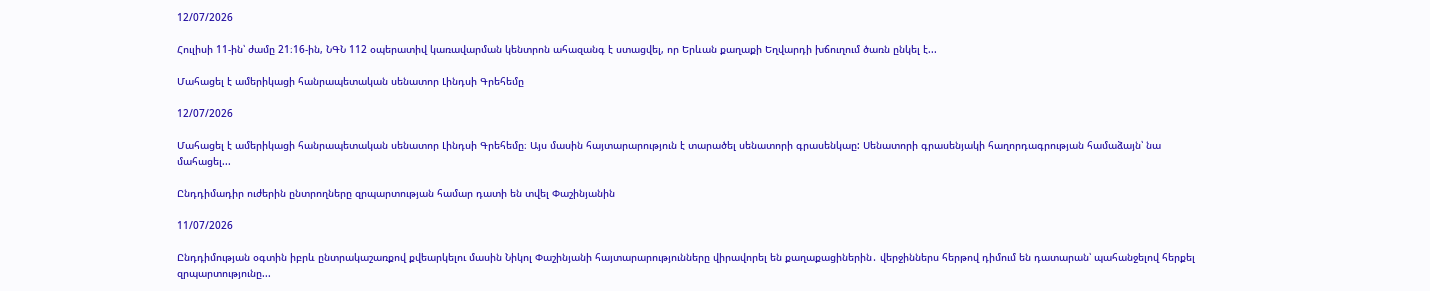12/07/2026

Հուլիսի 11-ին՝ ժամը 21։16-ին, ՆԳՆ 112 օպերատիվ կառավարման կենտրոն ահազանգ է ստացվել, որ Երևան քաղաքի Եղվարդի խճուղում ծառն ընկել է...

Մահացել է ամերիկացի հանրապետական սենատոր Լինդսի Գրեհեմը

12/07/2026

Մահացել է ամերիկացի հանրապետական սենատոր Լինդսի Գրեհեմը։ Այս մասին հայտարարություն է տարածել սենատորի գրասենկաը: Սենատորի գրասենյակի հաղորդագրության համաձայն՝ նա մահացել...

Ընդդիմադիր ուժերին ընտրողները զրպարտության համար դատի են տվել Փաշինյանին

11/07/2026

Ընդդիմության օգտին իբրև ընտրակաշառքով քվեարկելու մասին Նիկոլ Փաշինյանի հայտարարությունները վիրավորել են քաղաքացիներին․ վերջիններս հերթով դիմում են դատարան՝ պահանջելով հերքել զրպարտությունը...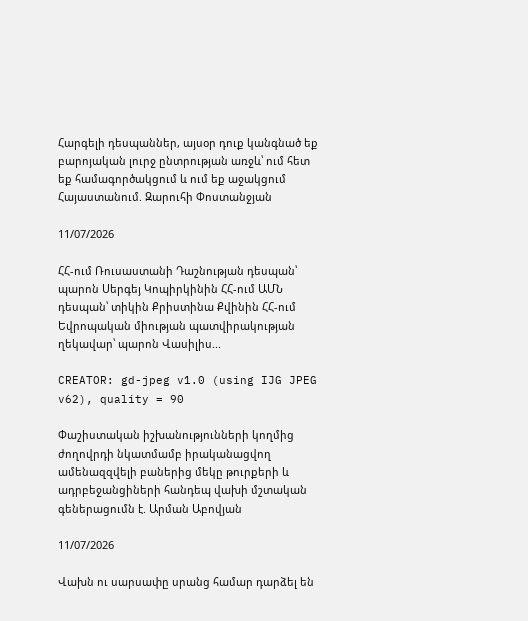Հարգելի դեսպաններ, այսօր դուք կանգնած եք բարոյական լուրջ ընտրության առջև՝ ում հետ եք համագործակցում և ում եք աջակցում Հայաստանում. Զարուհի Փոստանջյան

11/07/2026

ՀՀ-ում Ռուսաստանի Դաշնության դեսպան՝ պարոն Սերգեյ Կոպիրկինին ՀՀ-ում ԱՄՆ դեսպան՝ տիկին Քրիստինա Քվինին ՀՀ-ում Եվրոպական միության պատվիրակության ղեկավար՝ պարոն Վասիլիս...

CREATOR: gd-jpeg v1.0 (using IJG JPEG v62), quality = 90

Փաշիստական իշխանությունների կողմից ժողովրդի նկատմամբ իրականացվող ամենազզվելի բաներից մեկը թուրքերի և ադրբեջանցիների հանդեպ վախի մշտական գեներացումն է. Արման Աբովյան

11/07/2026

Վախն ու սարսափը սրանց համար դարձել են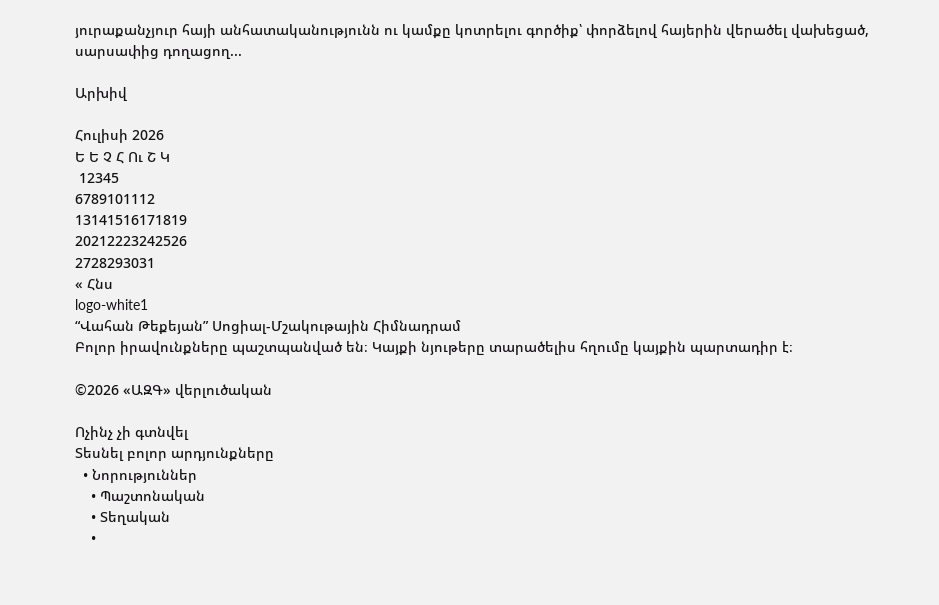յուրաքանչյուր հայի անհատականությունն ու կամքը կոտրելու գործիք՝ փորձելով հայերին վերածել վախեցած, սարսափից դողացող...

Արխիվ

Հուլիսի 2026
Ե Ե Չ Հ Ու Շ Կ
 12345
6789101112
13141516171819
20212223242526
2728293031
« Հնս
logo-white1
“Վահան Թեքեյան” Սոցիալ-Մշակութային Հիմնադրամ
Բոլոր իրավունքները պաշտպանված են։ Կայքի նյութերը տարածելիս հղումը կայքին պարտադիր է։

©2026 «ԱԶԳ» վերլուծական

Ոչինչ չի գտնվել
Տեսնել բոլոր արդյունքները
  • Նորություններ
    • Պաշտոնական
    • Տեղական
    •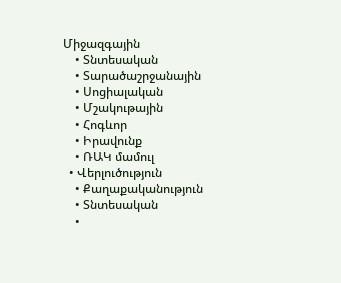Միջազգային
    • Տնտեսական
    • Տարածաշրջանային
    • Սոցիալական
    • Մշակութային
    • Հոգևոր
    • Իրավունք
    • ՌԱԿ մամուլ
  • Վերլուծություն
    • Քաղաքականություն
    • Տնտեսական
    •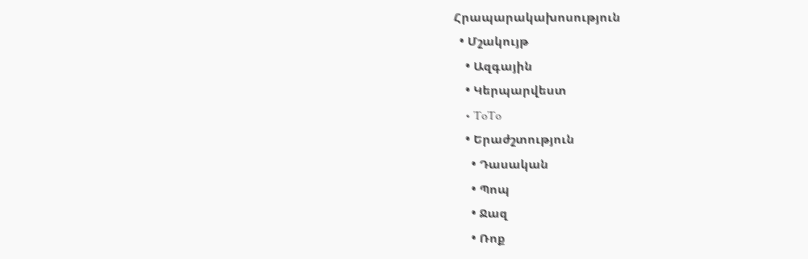Հրապարակախոսություն
  • Մշակույթ
    • Ազգային
    • Կերպարվեստ
    • ToTo
    • Երաժշտություն
      • Դասական
      • Պոպ
      • Ջազ
      • Ռոք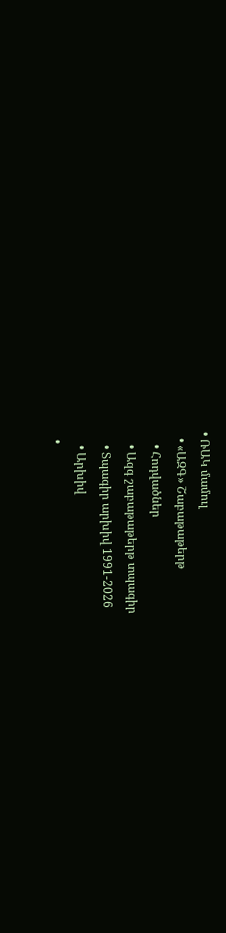• ՌԱԿ մամուլ
  • «ԱԶԳ» Շաբաթաթերթ
    • Հոդվածներ
    • Ազգ շաբաթաթերթ տպագիր
    • Տպագիր արխիվ 1991-2026
    • Արխիվ
  •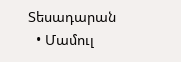Տեսադարան
  • Մամուլ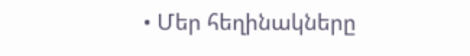• Մեր հեղինակները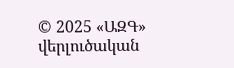© 2025 «ԱԶԳ» վերլուծական